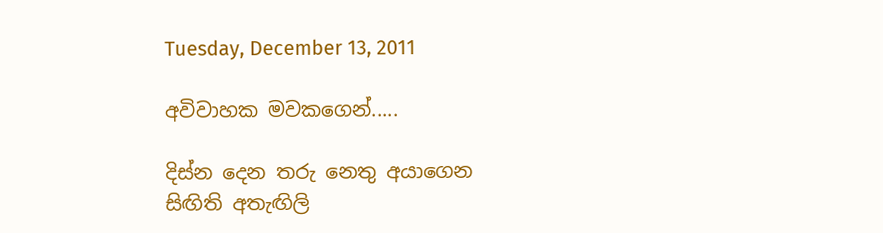Tuesday, December 13, 2011

අවිවාහක මවකගෙන්.....

දිස්න දෙන තරු නෙතු අයාගෙන
සිඟිති අතැඟිලි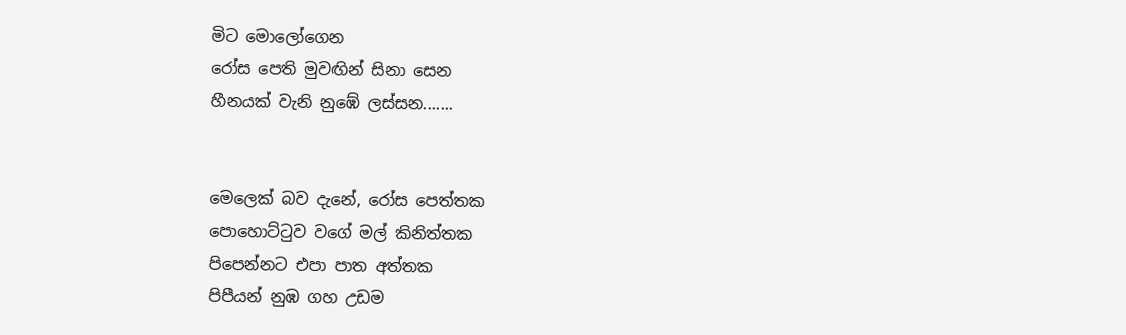මිට මොලෝගෙන
රෝස පෙති මුවඟින් සිනා සෙන
හීනයක් වැනි නුඹේ ලස්සන.......


මෙලෙක් බව දැනේ, රෝස පෙත්තක
පොහොට්ටුව වගේ මල් කිනිත්තක
පිපෙන්නට එපා පාත අත්තක
පිපීයන් නුඹ ගහ උඩම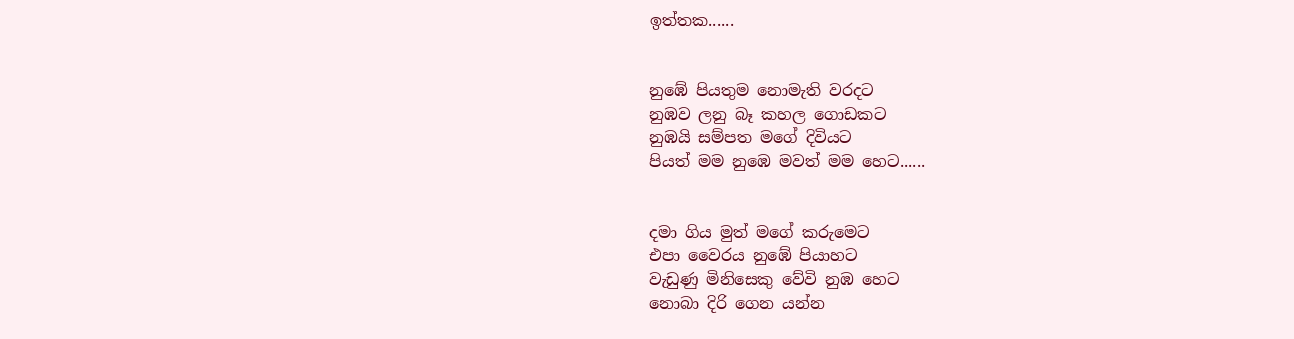ඉත්තක......


නුඹේ පියතුම නොමැති වරදට
නුඹව ලනු බෑ කහල ගොඩකට
නුඹයි සම්පත මගේ දිවියට
පියත් මම නුඹෙ මවත් මම හෙට......


දමා ගිය මුත් මගේ කරුමෙට
එපා වෛරය නුඹේ පියාහට
වැඩුණු මිනිසෙකු වේවි නුඹ හෙට
නොබා දිරි ගෙන යන්න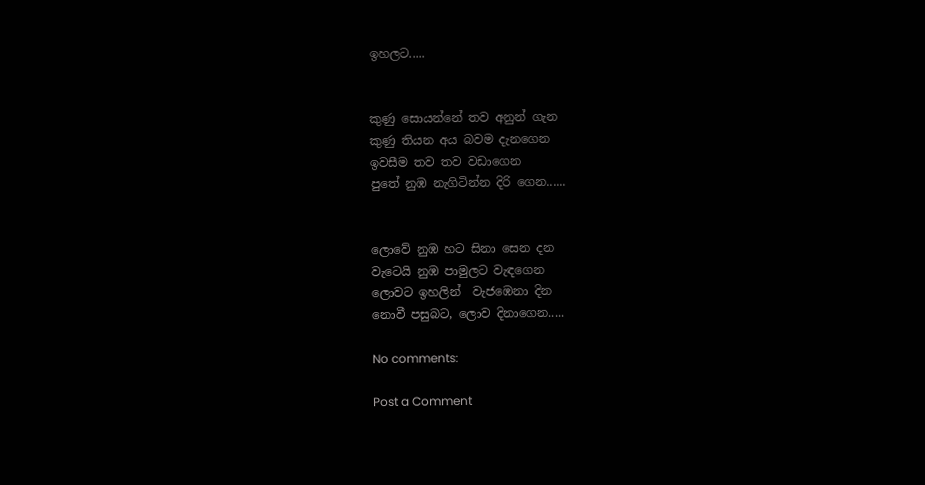ඉහලට.....


කුණු සොයන්නේ තව අනුන් ගැන
කුණු තියන අය බවම දැනගෙන
ඉවසීම තව තව වඩාගෙන
පුතේ නුඹ නැගිටින්න දිරි ගෙන......


ලොවේ නුඹ හට සිනා සෙන දන
වැටෙයි නුඹ පාමුලට වැඳගෙන
ලොවට ඉහලින්  වැජඹෙනා දින
නොවී පසුබට, ලොව දිනාගෙන.....

No comments:

Post a Comment